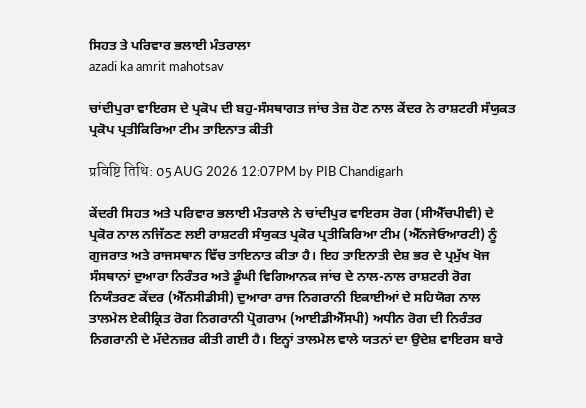ਸਿਹਤ ਤੇ ਪਰਿਵਾਰ ਭਲਾਈ ਮੰਤਰਾਲਾ
azadi ka amrit mahotsav

ਚਾਂਦੀਪੁਰਾ ਵਾਇਰਸ ਦੇ ਪ੍ਰਕੋਪ ਦੀ ਬਹੁ-ਸੰਸਥਾਗਤ ਜਾਂਚ ਤੇਜ਼ ਹੋਣ ਨਾਲ ਕੇਂਦਰ ਨੇ ਰਾਸ਼ਟਰੀ ਸੰਯੁਕਤ ਪ੍ਰਕੋਪ ਪ੍ਰਤੀਕਿਰਿਆ ਟੀਮ ਤਾਇਨਾਤ ਕੀਤੀ

प्रविष्टि तिथि: 05 AUG 2026 12:07PM by PIB Chandigarh

ਕੇਂਦਰੀ ਸਿਹਤ ਅਤੇ ਪਰਿਵਾਰ ਭਲਾਈ ਮੰਤਰਾਲੇ ਨੇ ਚਾਂਦੀਪੁਰ ਵਾਇਰਸ ਰੋਗ (ਸੀਐੱਚਪੀਵੀ) ਦੇ ਪ੍ਰਕੋਰ ਨਾਲ ਨਜਿੱਠਣ ਲਈ ਰਾਸ਼ਟਰੀ ਸੰਯੁਕਤ ਪ੍ਰਕੋਰ ਪ੍ਰਤੀਕਿਰਿਆ ਟੀਮ (ਐੱਨਜੇਓਆਰਟੀ) ਨੂੰ ਗੁਜਰਾਤ ਅਤੇ ਰਾਜਸਥਾਨ ਵਿੱਚ ਤਾਇਨਾਤ ਕੀਤਾ ਹੈ। ਇਹ ਤਾਇਨਾਤੀ ਦੇਸ਼ ਭਰ ਦੇ ਪ੍ਰਮੁੱਖ ਖੋਜ ਸੰਸਥਾਨਾਂ ਦੁਆਰਾ ਨਿਰੰਤਰ ਅਤੇ ਡੂੰਘੀ ਵਿਗਿਆਨਕ ਜਾਂਚ ਦੇ ਨਾਲ-ਨਾਲ ਰਾਸ਼ਟਰੀ ਰੋਗ ਨਿਯੰਤਰਣ ਕੇਂਦਰ (ਐੱਨਸੀਡੀਸੀ) ਦੁਆਰਾ ਰਾਜ ਨਿਗਰਾਨੀ ਇਕਾਈਆਂ ਦੇ ਸਹਿਯੋਗ ਨਾਲ ਤਾਲਮੇਲ ਏਕੀਕ੍ਰਿਤ ਰੋਗ ਨਿਗਰਾਨੀ ਪ੍ਰੋਗਰਾਮ (ਆਈਡੀਐੱਸਪੀ) ਅਧੀਨ ਰੋਗ ਦੀ ਨਿਰੰਤਰ ਨਿਗਰਾਨੀ ਦੇ ਮੱਦੇਨਜ਼ਰ ਕੀਤੀ ਗਈ ਹੈ। ਇਨ੍ਹਾਂ ਤਾਲਮੇਲ ਵਾਲੇ ਯਤਨਾਂ ਦਾ ਉਦੇਸ਼ ਵਾਇਰਸ ਬਾਰੇ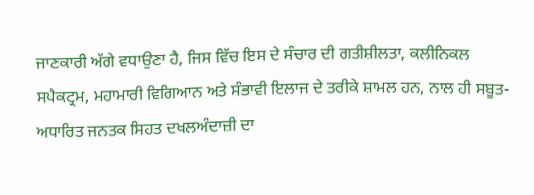ਜਾਣਕਾਰੀ ਅੱਗੇ ਵਧਾਉਣਾ ਹੈ, ਜਿਸ ਵਿੱਚ ਇਸ ਦੇ ਸੰਚਾਰ ਦੀ ਗਤੀਸ਼ੀਲਤਾ, ਕਲੀਨਿਕਲ ਸਪੈਕਟ੍ਰਮ, ਮਹਾਮਾਰੀ ਵਿਗਿਆਨ ਅਤੇ ਸੰਭਾਵੀ ਇਲਾਜ ਦੇ ਤਰੀਕੇ ਸ਼ਾਮਲ ਹਨ, ਨਾਲ ਹੀ ਸਬੂਤ-ਅਧਾਰਿਤ ਜਨਤਕ ਸਿਹਤ ਦਖਲਅੰਦਾਜ਼ੀ ਦਾ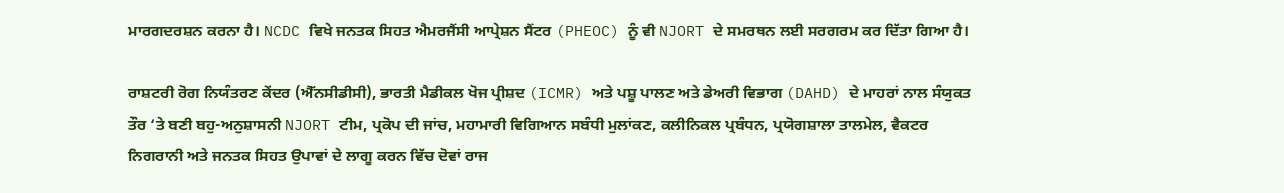ਮਾਰਗਦਰਸ਼ਨ ਕਰਨਾ ਹੈ। NCDC ਵਿਖੇ ਜਨਤਕ ਸਿਹਤ ਐਮਰਜੈਂਸੀ ਆਪ੍ਰੇਸ਼ਨ ਸੈਂਟਰ (PHEOC) ਨੂੰ ਵੀ NJORT ਦੇ ਸਮਰਥਨ ਲਈ ਸਰਗਰਮ ਕਰ ਦਿੱਤਾ ਗਿਆ ਹੈ।

ਰਾਸ਼ਟਰੀ ਰੋਗ ਨਿਯੰਤਰਣ ਕੇਂਦਰ (ਐੱਨਸੀਡੀਸੀ), ਭਾਰਤੀ ਮੈਡੀਕਲ ਖੋਜ ਪ੍ਰੀਸ਼ਦ (ICMR) ਅਤੇ ਪਸ਼ੂ ਪਾਲਣ ਅਤੇ ਡੇਅਰੀ ਵਿਭਾਗ (DAHD) ਦੇ ਮਾਹਰਾਂ ਨਾਲ ਸੰਯੁਕਤ ਤੌਰ ‘ਤੇ ਬਣੀ ਬਹੁ-ਅਨੁਸ਼ਾਸਨੀ NJORT ਟੀਮ, ਪ੍ਰਕੋਪ ਦੀ ਜਾਂਚ, ਮਹਾਮਾਰੀ ਵਿਗਿਆਨ ਸਬੰਧੀ ਮੁਲਾਂਕਣ, ਕਲੀਨਿਕਲ ਪ੍ਰਬੰਧਨ, ਪ੍ਰਯੋਗਸ਼ਾਲਾ ਤਾਲਮੇਲ, ਵੈਕਟਰ ਨਿਗਰਾਨੀ ਅਤੇ ਜਨਤਕ ਸਿਹਤ ਉਪਾਵਾਂ ਦੇ ਲਾਗੂ ਕਰਨ ਵਿੱਚ ਦੋਵਾਂ ਰਾਜ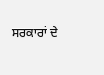ਸਰਕਾਰਾਂ ਦੇ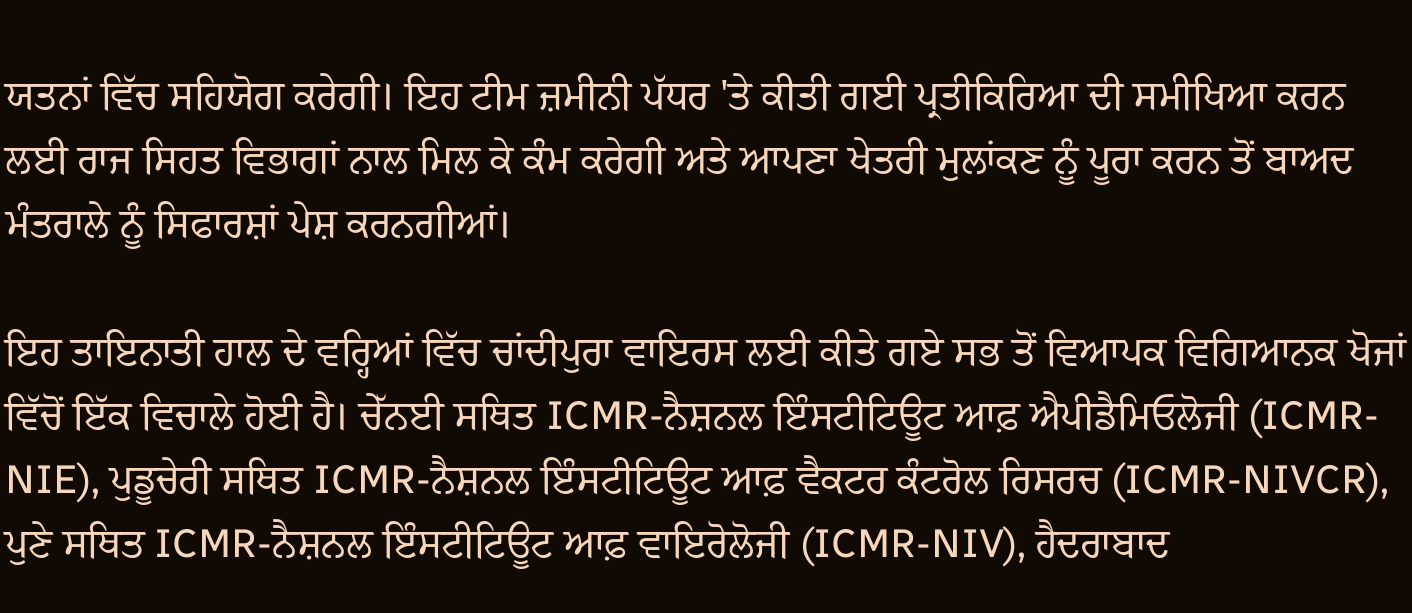ਯਤਨਾਂ ਵਿੱਚ ਸਹਿਯੋਗ ਕਰੇਗੀ। ਇਹ ਟੀਮ ਜ਼ਮੀਨੀ ਪੱਧਰ 'ਤੇ ਕੀਤੀ ਗਈ ਪ੍ਰਤੀਕਿਰਿਆ ਦੀ ਸਮੀਖਿਆ ਕਰਨ ਲਈ ਰਾਜ ਸਿਹਤ ਵਿਭਾਗਾਂ ਨਾਲ ਮਿਲ ਕੇ ਕੰਮ ਕਰੇਗੀ ਅਤੇ ਆਪਣਾ ਖੇਤਰੀ ਮੁਲਾਂਕਣ ਨੂੰ ਪੂਰਾ ਕਰਨ ਤੋਂ ਬਾਅਦ ਮੰਤਰਾਲੇ ਨੂੰ ਸਿਫਾਰਸ਼ਾਂ ਪੇਸ਼ ਕਰਨਗੀਆਂ।

ਇਹ ਤਾਇਨਾਤੀ ਹਾਲ ਦੇ ਵਰ੍ਹਿਆਂ ਵਿੱਚ ਚਾਂਦੀਪੁਰਾ ਵਾਇਰਸ ਲਈ ਕੀਤੇ ਗਏ ਸਭ ਤੋਂ ਵਿਆਪਕ ਵਿਗਿਆਨਕ ਖੋਜਾਂ ਵਿੱਚੋਂ ਇੱਕ ਵਿਚਾਲੇ ਹੋਈ ਹੈ। ਚੇੱਨਈ ਸਥਿਤ ICMR-ਨੈਸ਼ਨਲ ਇੰਸਟੀਟਿਊਟ ਆਫ਼ ਐਪੀਡੈਮਿਓਲੋਜੀ (ICMR-NIE), ਪੁਡੂਚੇਰੀ ਸਥਿਤ ICMR-ਨੈਸ਼ਨਲ ਇੰਸਟੀਟਿਊਟ ਆਫ਼ ਵੈਕਟਰ ਕੰਟਰੋਲ ਰਿਸਰਚ (ICMR-NIVCR), ਪੁਣੇ ਸਥਿਤ ICMR-ਨੈਸ਼ਨਲ ਇੰਸਟੀਟਿਊਟ ਆਫ਼ ਵਾਇਰੋਲੋਜੀ (ICMR-NIV), ਹੈਦਰਾਬਾਦ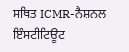ਸਥਿਤ ICMR-ਨੈਸ਼ਨਲ ਇੰਸਟੀਟਿਊਟ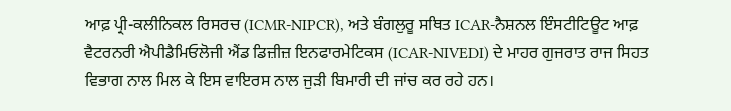ਆਫ਼ ਪ੍ਰੀ-ਕਲੀਨਿਕਲ ਰਿਸਰਚ (ICMR-NIPCR), ਅਤੇ ਬੰਗਲੁਰੂ ਸਥਿਤ ICAR-ਨੈਸ਼ਨਲ ਇੰਸਟੀਟਿਊਟ ਆਫ਼ ਵੈਟਰਨਰੀ ਐਪੀਡੈਮਿਓਲੋਜੀ ਐਂਡ ਡਿਜ਼ੀਜ਼ ਇਨਫਾਰਮੇਟਿਕਸ (ICAR-NIVEDI) ਦੇ ਮਾਹਰ ਗੁਜਰਾਤ ਰਾਜ ਸਿਹਤ ਵਿਭਾਗ ਨਾਲ ਮਿਲ ਕੇ ਇਸ ਵਾਇਰਸ ਨਾਲ ਜੁੜੀ ਬਿਮਾਰੀ ਦੀ ਜਾਂਚ ਕਰ ਰਹੇ ਹਨ।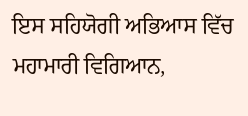ਇਸ ਸਹਿਯੋਗੀ ਅਭਿਆਸ ਵਿੱਚ ਮਹਾਮਾਰੀ ਵਿਗਿਆਨ,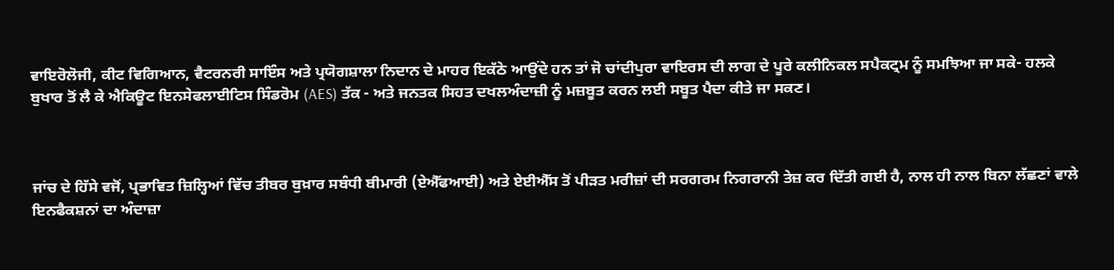ਵਾਇਰੋਲੋਜੀ, ਕੀਟ ਵਿਗਿਆਨ, ਵੈਟਰਨਰੀ ਸਾਇੰਸ ਅਤੇ ਪ੍ਰਯੋਗਸ਼ਾਲਾ ਨਿਦਾਨ ਦੇ ਮਾਹਰ ਇਕੱਠੇ ਆਉਂਦੇ ਹਨ ਤਾਂ ਜੋ ਚਾਂਦੀਪੁਰਾ ਵਾਇਰਸ ਦੀ ਲਾਗ ਦੇ ਪੂਰੇ ਕਲੀਨਿਕਲ ਸਪੈਕਟ੍ਰਮ ਨੂੰ ਸਮਝਿਆ ਜਾ ਸਕੇ- ਹਲਕੇ ਬੁਖਾਰ ਤੋਂ ਲੈ ਕੇ ਐਕਿਊਟ ਇਨਸੇਫਲਾਈਟਿਸ ਸਿੰਡਰੋਮ (AES) ਤੱਕ - ਅਤੇ ਜਨਤਕ ਸਿਹਤ ਦਖਲਅੰਦਾਜ਼ੀ ਨੂੰ ਮਜ਼ਬੂਤ ਕਰਨ ਲਈ ਸਬੂਤ ਪੈਦਾ ਕੀਤੇ ਜਾ ਸਕਣ।



ਜਾਂਚ ਦੇ ਹਿੱਸੇ ਵਜੋਂ, ਪ੍ਰਭਾਵਿਤ ਜ਼ਿਲ੍ਹਿਆਂ ਵਿੱਚ ਤੀਬਰ ਬੁਖ਼ਾਰ ਸਬੰਧੀ ਬੀਮਾਰੀ (ਏਐੱਫਆਈ) ਅਤੇ ਏਈਐੱਸ ਤੋਂ ਪੀੜਤ ਮਰੀਜ਼ਾਂ ਦੀ ਸਰਗਰਮ ਨਿਗਰਾਨੀ ਤੇਜ਼ ਕਰ ਦਿੱਤੀ ਗਈ ਹੈ, ਨਾਲ ਹੀ ਨਾਲ ਬਿਨਾ ਲੱਛਣਾਂ ਵਾਲੇ ਇਨਫੈਕਸ਼ਨਾਂ ਦਾ ਅੰਦਾਜ਼ਾ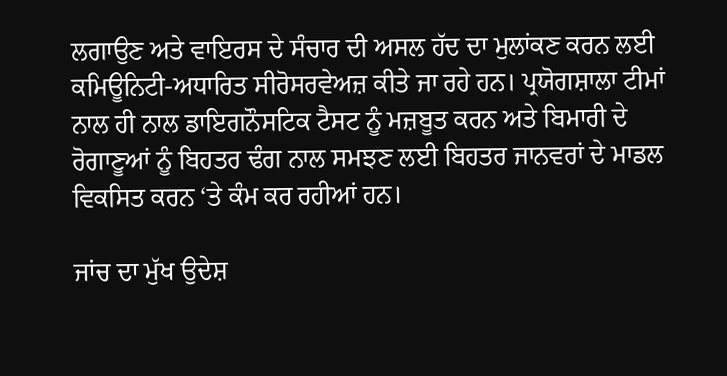ਲਗਾਉਣ ਅਤੇ ਵਾਇਰਸ ਦੇ ਸੰਚਾਰ ਦੀ ਅਸਲ ਹੱਦ ਦਾ ਮੁਲਾਂਕਣ ਕਰਨ ਲਈ ਕਮਿਊਨਿਟੀ-ਅਧਾਰਿਤ ਸੀਰੋਸਰਵੇਅਜ਼ ਕੀਤੇ ਜਾ ਰਹੇ ਹਨ। ਪ੍ਰਯੋਗਸ਼ਾਲਾ ਟੀਮਾਂ ਨਾਲ ਹੀ ਨਾਲ ਡਾਇਗਨੌਸਟਿਕ ਟੈਸਟ ਨੂੰ ਮਜ਼ਬੂਤ ਕਰਨ ਅਤੇ ਬਿਮਾਰੀ ਦੇ ਰੋਗਾਣੂਆਂ ਨੂੰ ਬਿਹਤਰ ਢੰਗ ਨਾਲ ਸਮਝਣ ਲਈ ਬਿਹਤਰ ਜਾਨਵਰਾਂ ਦੇ ਮਾਡਲ ਵਿਕਸਿਤ ਕਰਨ ‘ਤੇ ਕੰਮ ਕਰ ਰਹੀਆਂ ਹਨ।

ਜਾਂਚ ਦਾ ਮੁੱਖ ਉਦੇਸ਼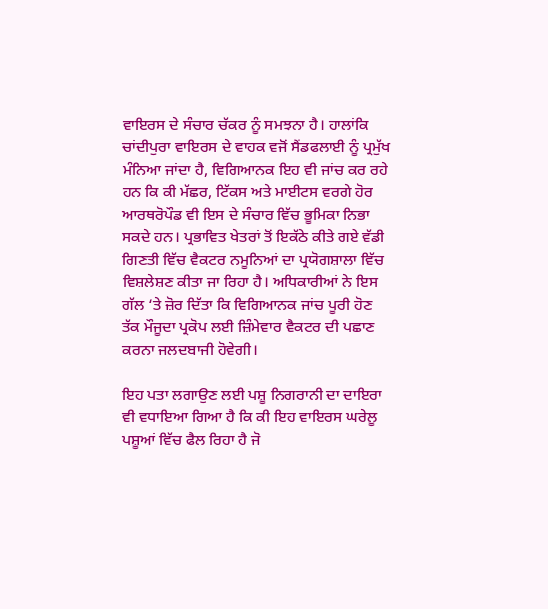ਵਾਇਰਸ ਦੇ ਸੰਚਾਰ ਚੱਕਰ ਨੂੰ ਸਮਝਨਾ ਹੈ। ਹਾਲਾਂਕਿ ਚਾਂਦੀਪੁਰਾ ਵਾਇਰਸ ਦੇ ਵਾਹਕ ਵਜੋਂ ਸੈਂਡਫਲਾਈ ਨੂੰ ਪ੍ਰਮੁੱਖ ਮੰਨਿਆ ਜਾਂਦਾ ਹੈ, ਵਿਗਿਆਨਕ ਇਹ ਵੀ ਜਾਂਚ ਕਰ ਰਹੇ ਹਨ ਕਿ ਕੀ ਮੱਛਰ, ਟਿੱਕਸ ਅਤੇ ਮਾਈਟਸ ਵਰਗੇ ਹੋਰ ਆਰਥਰੋਪੌਡ ਵੀ ਇਸ ਦੇ ਸੰਚਾਰ ਵਿੱਚ ਭੂਮਿਕਾ ਨਿਭਾ ਸਕਦੇ ਹਨ। ਪ੍ਰਭਾਵਿਤ ਖੇਤਰਾਂ ਤੋਂ ਇਕੱਠੇ ਕੀਤੇ ਗਏ ਵੱਡੀ ਗਿਣਤੀ ਵਿੱਚ ਵੈਕਟਰ ਨਮੂਨਿਆਂ ਦਾ ਪ੍ਰਯੋਗਸ਼ਾਲਾ ਵਿੱਚ ਵਿਸ਼ਲੇਸ਼ਣ ਕੀਤਾ ਜਾ ਰਿਹਾ ਹੈ। ਅਧਿਕਾਰੀਆਂ ਨੇ ਇਸ ਗੱਲ ‘ਤੇ ਜ਼ੋਰ ਦਿੱਤਾ ਕਿ ਵਿਗਿਆਨਕ ਜਾਂਚ ਪੂਰੀ ਹੋਣ ਤੱਕ ਮੌਜੂਦਾ ਪ੍ਰਕੋਪ ਲਈ ਜ਼ਿੰਮੇਵਾਰ ਵੈਕਟਰ ਦੀ ਪਛਾਣ ਕਰਨਾ ਜਲਦਬਾਜੀ ਹੋਵੇਗੀ।

ਇਹ ਪਤਾ ਲਗਾਉਣ ਲਈ ਪਸ਼ੂ ਨਿਗਰਾਨੀ ਦਾ ਦਾਇਰਾ ਵੀ ਵਧਾਇਆ ਗਿਆ ਹੈ ਕਿ ਕੀ ਇਹ ਵਾਇਰਸ ਘਰੇਲੂ ਪਸ਼ੂਆਂ ਵਿੱਚ ਫੈਲ ਰਿਹਾ ਹੈ ਜੋ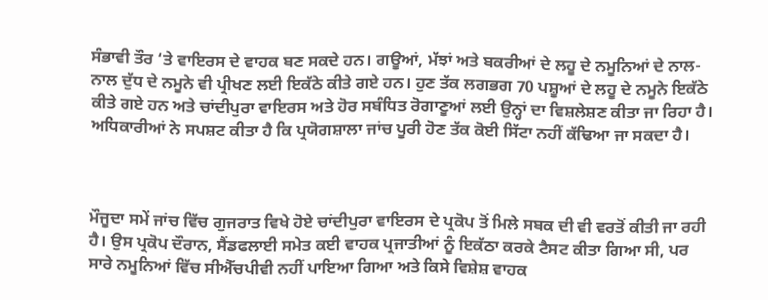ਸੰਭਾਵੀ ਤੌਰ ‘ਤੇ ਵਾਇਰਸ ਦੇ ਵਾਹਕ ਬਣ ਸਕਦੇ ਹਨ। ਗਊਆਂ, ਮੱਝਾਂ ਅਤੇ ਬਕਰੀਆਂ ਦੇ ਲਹੂ ਦੇ ਨਮੂਨਿਆਂ ਦੇ ਨਾਲ-ਨਾਲ ਦੁੱਧ ਦੇ ਨਮੂਨੇ ਵੀ ਪ੍ਰੀਖਣ ਲਈ ਇਕੱਠੇ ਕੀਤੇ ਗਏ ਹਨ। ਹੁਣ ਤੱਕ ਲਗਭਗ 70 ਪਸ਼ੂਆਂ ਦੇ ਲਹੂ ਦੇ ਨਮੂਨੇ ਇਕੱਠੇ ਕੀਤੇ ਗਏ ਹਨ ਅਤੇ ਚਾਂਦੀਪੁਰਾ ਵਾਇਰਸ ਅਤੇ ਹੋਰ ਸਬੰਧਿਤ ਰੋਗਾਣੂਆਂ ਲਈ ਉਨ੍ਹਾਂ ਦਾ ਵਿਸ਼ਲੇਸ਼ਣ ਕੀਤਾ ਜਾ ਰਿਹਾ ਹੈ। ਅਧਿਕਾਰੀਆਂ ਨੇ ਸਪਸ਼ਟ ਕੀਤਾ ਹੈ ਕਿ ਪ੍ਰਯੋਗਸ਼ਾਲਾ ਜਾਂਚ ਪੂਰੀ ਹੋਣ ਤੱਕ ਕੋਈ ਸਿੱਟਾ ਨਹੀਂ ਕੱਢਿਆ ਜਾ ਸਕਦਾ ਹੈ।



ਮੌਜੂਦਾ ਸਮੇਂ ਜਾਂਚ ਵਿੱਚ ਗੁਜਰਾਤ ਵਿਖੇ ਹੋਏ ਚਾਂਦੀਪੁਰਾ ਵਾਇਰਸ ਦੇ ਪ੍ਰਕੋਪ ਤੋਂ ਮਿਲੇ ਸਬਕ ਦੀ ਵੀ ਵਰਤੋਂ ਕੀਤੀ ਜਾ ਰਹੀ ਹੈ। ਉਸ ਪ੍ਰਕੋਪ ਦੌਰਾਨ, ਸੈਂਡਫਲਾਈ ਸਮੇਤ ਕਈ ਵਾਹਕ ਪ੍ਰਜਾਤੀਆਂ ਨੂੰ ਇਕੱਠਾ ਕਰਕੇ ਟੈਸਟ ਕੀਤਾ ਗਿਆ ਸੀ, ਪਰ ਸਾਰੇ ਨਮੂਨਿਆਂ ਵਿੱਚ ਸੀਐੱਚਪੀਵੀ ਨਹੀਂ ਪਾਇਆ ਗਿਆ ਅਤੇ ਕਿਸੇ ਵਿਸ਼ੇਸ਼ ਵਾਹਕ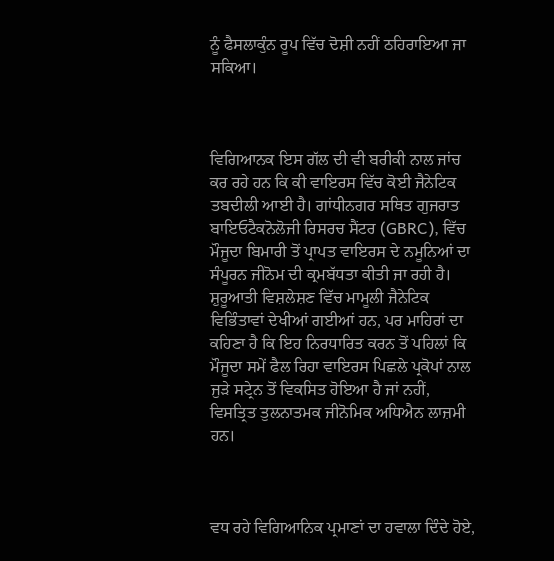ਨੂੰ ਫੈਸਲਾਕੁੰਨ ਰੂਪ ਵਿੱਚ ਦੋਸ਼ੀ ਨਹੀਂ ਠਹਿਰਾਇਆ ਜਾ ਸਕਿਆ।



ਵਿਗਿਆਨਕ ਇਸ ਗੱਲ ਦੀ ਵੀ ਬਰੀਕੀ ਨਾਲ ਜਾਂਚ ਕਰ ਰਹੇ ਹਨ ਕਿ ਕੀ ਵਾਇਰਸ ਵਿੱਚ ਕੋਈ ਜੈਨੇਟਿਕ ਤਬਦੀਲੀ ਆਈ ਹੈ। ਗਾਂਧੀਨਗਰ ਸਥਿਤ ਗੁਜਰਾਤ ਬਾਇਓਟੈਕਨੋਲੋਜੀ ਰਿਸਰਚ ਸੈਂਟਰ (GBRC), ਵਿੱਚ ਮੌਜੂਦਾ ਬਿਮਾਰੀ ਤੋਂ ਪ੍ਰਾਪਤ ਵਾਇਰਸ ਦੇ ਨਮੂਨਿਆਂ ਦਾ ਸੰਪੂਰਨ ਜੀਨੋਮ ਦੀ ਕ੍ਰਮਬੱਧਤਾ ਕੀਤੀ ਜਾ ਰਹੀ ਹੈ। ਸ਼ੁਰੂਆਤੀ ਵਿਸ਼ਲੇਸ਼ਣ ਵਿੱਚ ਮਾਮੂਲੀ ਜੈਨੇਟਿਕ ਵਿਭਿੰਤਾਵਾਂ ਦੇਖੀਆਂ ਗਈਆਂ ਹਨ, ਪਰ ਮਾਹਿਰਾਂ ਦਾ ਕਹਿਣਾ ਹੈ ਕਿ ਇਹ ਨਿਰਧਾਰਿਤ ਕਰਨ ਤੋਂ ਪਹਿਲਾਂ ਕਿ ਮੌਜੂਦਾ ਸਮੇਂ ਫੈਲ ਰਿਹਾ ਵਾਇਰਸ ਪਿਛਲੇ ਪ੍ਰਕੋਪਾਂ ਨਾਲ ਜੁੜੇ ਸਟ੍ਰੇਨ ਤੋਂ ਵਿਕਸਿਤ ਹੋਇਆ ਹੈ ਜਾਂ ਨਹੀਂ, ਵਿਸਤ੍ਰਿਤ ਤੁਲਨਾਤਮਕ ਜੀਨੋਮਿਕ ਅਧਿਐਨ ਲਾਜ਼ਮੀ ਹਨ।



ਵਧ ਰਹੇ ਵਿਗਿਆਨਿਕ ਪ੍ਰਮਾਣਾਂ ਦਾ ਹਵਾਲਾ ਦਿੰਦੇ ਹੋਏ,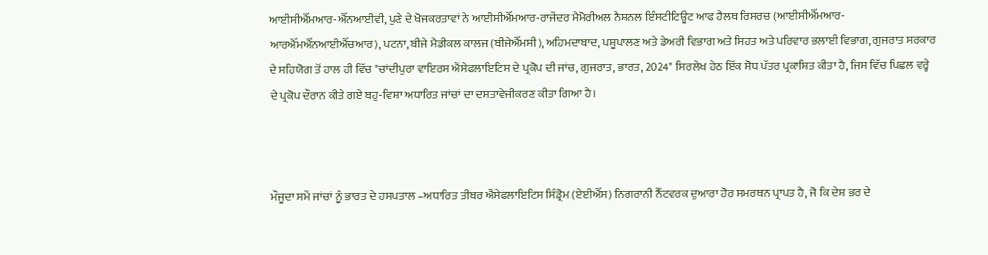ਆਈਸੀਐੱਮਆਰ-ਐੱਨਆਈਵੀ, ਪੁਣੇ ਦੇ ਖੋਜਕਰਤਾਵਾਂ ਨੇ ਆਈਸੀਐੱਮਆਰ-ਰਾਜੇਂਦਰ ਮੈਮੋਰੀਅਲ ਨੈਸ਼ਨਲ ਇੰਸਟੀਟਿਊਟ ਆਫ ਹੈਲਥ ਰਿਸਰਚ (ਆਈਸੀਐੱਮਆਰ-ਆਰਐੱਮਐੱਨਆਈਐੱਚਆਰ), ਪਟਨਾ, ਬੀਜੇ ਮੈਡੀਕਲ ਕਾਲਜ (ਬੀਜੇਐੱਮਸੀ), ਅਹਿਮਦਾਬਾਦ, ਪਸ਼ੂਪਾਲਣ ਅਤੇ ਡੇਅਰੀ ਵਿਭਾਗ ਅਤੇ ਸਿਹਤ ਅਤੇ ਪਰਿਵਾਰ ਭਲਾਈ ਵਿਭਾਗ, ਗੁਜਰਾਤ ਸਰਕਾਰ ਦੇ ਸਹਿਯੋਗ ਤੋਂ ਹਾਲ ਹੀ ਵਿੱਚ "ਚਾਂਦੀਪੁਰਾ ਵਾਇਰਸ ਐਂਸੇਫਲਾਇਟਿਸ ਦੇ ਪ੍ਰਕੋਪ ਦੀ ਜਾਂਚ, ਗੁਜਰਾਤ, ਭਾਰਤ, 2024" ਸਿਰਲੇਖ ਹੇਠ ਇੱਕ ਸੋਧ ਪੱਤਰ ਪ੍ਰਕਾਸ਼ਿਤ ਕੀਤਾ ਹੈ, ਜਿਸ ਵਿੱਚ ਪਿਛਲ ਵਰ੍ਹੇ ਦੇ ਪ੍ਰਕੋਪ ਦੌਰਾਨ ਕੀਤੇ ਗਏ ਬਹੁ-ਵਿਸ਼ਾ ਅਧਾਰਿਤ ਜਾਂਚਾਂ ਦਾ ਦਸਤਾਵੇਜੀਕਰਣ ਕੀਤਾ ਗਿਆ ਹੈ।



ਮੌਜੂਦਾ ਸਮੇਂ ਜਾਂਚਾਂ ਨੂੰ ਭਾਰਤ ਦੇ ਹਸਪਤਾਲ –ਅਧਾਰਿਤ ਤੀਬਰ ਐਂਸੇਫਲਾਇਟਿਸ ਸਿੰਡ੍ਰੋਮ (ਏਈਐੱਸ) ਨਿਗਰਾਨੀ ਨੈੱਟਵਰਕ ਦੁਆਰਾ ਹੋਰ ਸਮਰਥਨ ਪ੍ਰਾਪਤ ਹੈ, ਜੋ ਕਿ ਦੇਸ਼ ਭਰ ਦੇ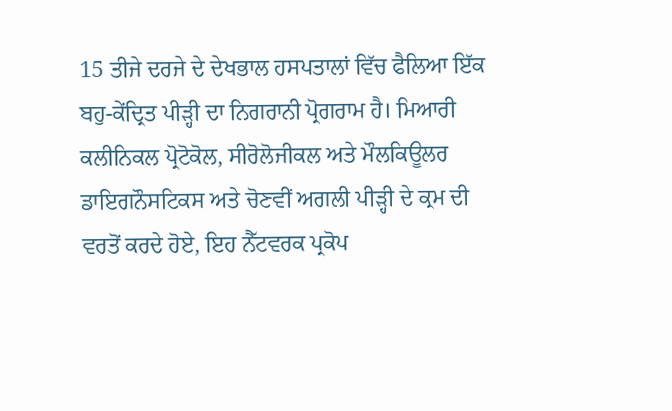15 ਤੀਜੇ ਦਰਜੇ ਦੇ ਦੇਖਭਾਲ ਹਸਪਤਾਲਾਂ ਵਿੱਚ ਫੈਲਿਆ ਇੱਕ ਬਹੁ-ਕੇਂਦ੍ਰਿਤ ਪੀੜ੍ਹੀ ਦਾ ਨਿਗਰਾਨੀ ਪ੍ਰੋਗਰਾਮ ਹੈ। ਮਿਆਰੀ ਕਲੀਨਿਕਲ ਪ੍ਰੋਟੋਕੋਲ, ਸੀਰੋਲੋਜੀਕਲ ਅਤੇ ਮੌਲਕਿਊਲਰ ਡਾਇਗਨੌਸਟਿਕਸ ਅਤੇ ਚੋਣਵੀਂ ਅਗਲੀ ਪੀੜ੍ਹੀ ਦੇ ਕ੍ਰਮ ਦੀ ਵਰਤੋਂ ਕਰਦੇ ਹੋਏ, ਇਹ ਨੈੱਟਵਰਕ ਪ੍ਰਕੋਪ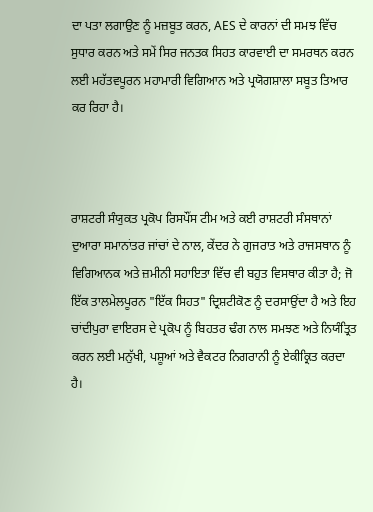ਦਾ ਪਤਾ ਲਗਾਉਣ ਨੂੰ ਮਜ਼ਬੂਤ ਕਰਨ, AES ਦੇ ਕਾਰਨਾਂ ਦੀ ਸਮਝ ਵਿੱਚ ਸੁਧਾਰ ਕਰਨ ਅਤੇ ਸਮੇਂ ਸਿਰ ਜਨਤਕ ਸਿਹਤ ਕਾਰਵਾਈ ਦਾ ਸਮਰਥਨ ਕਰਨ ਲਈ ਮਹੱਤਵਪੂਰਨ ਮਹਾਮਾਰੀ ਵਿਗਿਆਨ ਅਤੇ ਪ੍ਰਯੋਗਸ਼ਾਲਾ ਸਬੂਤ ਤਿਆਰ ਕਰ ਰਿਹਾ ਹੈ।



ਰਾਸ਼ਟਰੀ ਸੰਯੁਕਤ ਪ੍ਰਕੋਪ ਰਿਸਪੌਂਸ ਟੀਮ ਅਤੇ ਕਈ ਰਾਸ਼ਟਰੀ ਸੰਸਥਾਨਾਂ ਦੁਆਰਾ ਸਮਾਨਾਂਤਰ ਜਾਂਚਾਂ ਦੇ ਨਾਲ, ਕੇਂਦਰ ਨੇ ਗੁਜਰਾਤ ਅਤੇ ਰਾਜਸਥਾਨ ਨੂੰ ਵਿਗਿਆਨਕ ਅਤੇ ਜ਼ਮੀਨੀ ਸਹਾਇਤਾ ਵਿੱਚ ਵੀ ਬਹੁਤ ਵਿਸਥਾਰ ਕੀਤਾ ਹੈ; ਜੋ ਇੱਕ ਤਾਲਮੇਲਪੂਰਨ "ਇੱਕ ਸਿਹਤ" ਦ੍ਰਿਸ਼ਟੀਕੋਣ ਨੂੰ ਦਰਸਾਉਂਦਾ ਹੈ ਅਤੇ ਇਹ ਚਾਂਦੀਪੁਰਾ ਵਾਇਰਸ ਦੇ ਪ੍ਰਕੋਪ ਨੂੰ ਬਿਹਤਰ ਢੰਗ ਨਾਲ ਸਮਝਣ ਅਤੇ ਨਿਯੰਤ੍ਰਿਤ ਕਰਨ ਲਈ ਮਨੁੱਖੀ, ਪਸ਼ੂਆਂ ਅਤੇ ਵੈਕਟਰ ਨਿਗਰਾਨੀ ਨੂੰ ਏਕੀਕ੍ਰਿਤ ਕਰਦਾ ਹੈ।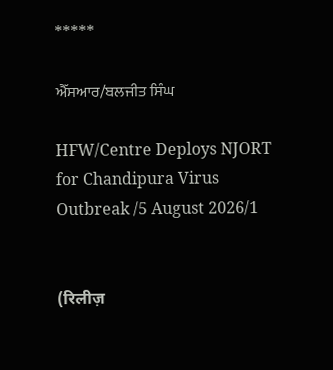*****

ਐੱਸਆਰ/ਬਲਜੀਤ ਸਿੰਘ

HFW/Centre Deploys NJORT for Chandipura Virus Outbreak /5 August 2026/1


(रिलीज़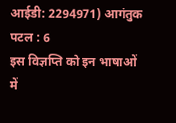आईडी: 2294971) आगंतुक पटल : 6
इस विज्ञप्ति को इन भाषाओं में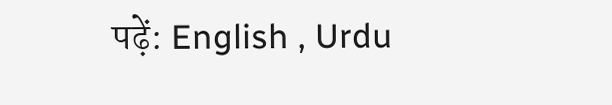पढ़ें: English , Urdu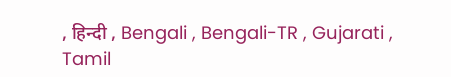, हिन्दी , Bengali , Bengali-TR , Gujarati , Tamil